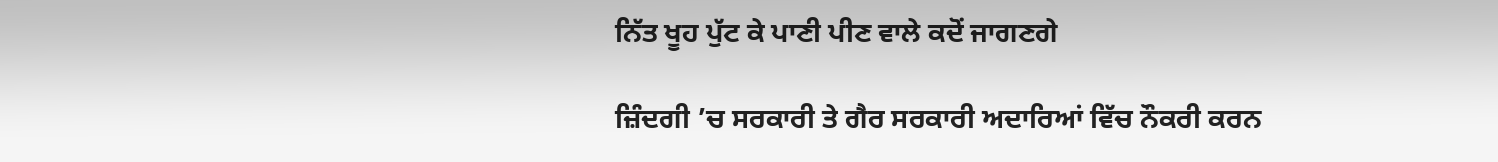ਨਿੱਤ ਖੂਹ ਪੁੱਟ ਕੇ ਪਾਣੀ ਪੀਣ ਵਾਲੇ ਕਦੋਂ ਜਾਗਣਗੇ

ਜ਼ਿੰਦਗੀ ’ਚ ਸਰਕਾਰੀ ਤੇ ਗੈਰ ਸਰਕਾਰੀ ਅਦਾਰਿਆਂ ਵਿੱਚ ਨੌਕਰੀ ਕਰਨ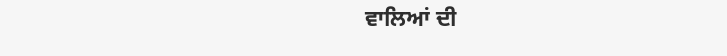ਵਾਲਿਆਂ ਦੀ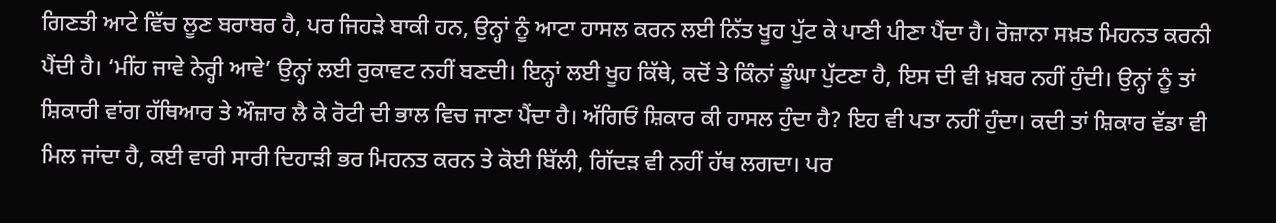ਗਿਣਤੀ ਆਟੇ ਵਿੱਚ ਲੂਣ ਬਰਾਬਰ ਹੈ, ਪਰ ਜਿਹੜੇ ਬਾਕੀ ਹਨ, ਉਨ੍ਹਾਂ ਨੂੰ ਆਟਾ ਹਾਸਲ ਕਰਨ ਲਈ ਨਿੱਤ ਖੂਹ ਪੁੱਟ ਕੇ ਪਾਣੀ ਪੀਣਾ ਪੈਂਦਾ ਹੈ। ਰੋਜ਼ਾਨਾ ਸਖ਼ਤ ਮਿਹਨਤ ਕਰਨੀ ਪੈਂਦੀ ਹੈ। ‘ਮੀਂਹ ਜਾਵੇ ਨੇਰ੍ਹੀ ਆਵੇ’ ਉਨ੍ਹਾਂ ਲਈ ਰੁਕਾਵਟ ਨਹੀਂ ਬਣਦੀ। ਇਨ੍ਹਾਂ ਲਈ ਖੂਹ ਕਿੱਥੇ, ਕਦੋਂ ਤੇ ਕਿੰਨਾਂ ਡੂੰਘਾ ਪੁੱਟਣਾ ਹੈ, ਇਸ ਦੀ ਵੀ ਖ਼ਬਰ ਨਹੀਂ ਹੁੰਦੀ। ਉਨ੍ਹਾਂ ਨੂੰ ਤਾਂ ਸ਼ਿਕਾਰੀ ਵਾਂਗ ਹੱਥਿਆਰ ਤੇ ਔਜ਼ਾਰ ਲੈ ਕੇ ਰੋਟੀ ਦੀ ਭਾਲ ਵਿਚ ਜਾਣਾ ਪੈਂਦਾ ਹੈ। ਅੱਗਿਓਂ ਸ਼ਿਕਾਰ ਕੀ ਹਾਸਲ ਹੁੰਦਾ ਹੈ? ਇਹ ਵੀ ਪਤਾ ਨਹੀਂ ਹੁੰਦਾ। ਕਦੀ ਤਾਂ ਸ਼ਿਕਾਰ ਵੱਡਾ ਵੀ ਮਿਲ ਜਾਂਦਾ ਹੈ, ਕਈ ਵਾਰੀ ਸਾਰੀ ਦਿਹਾੜੀ ਭਰ ਮਿਹਨਤ ਕਰਨ ਤੇ ਕੋਈ ਬਿੱਲੀ, ਗਿੱਦੜ ਵੀ ਨਹੀਂ ਹੱਥ ਲਗਦਾ। ਪਰ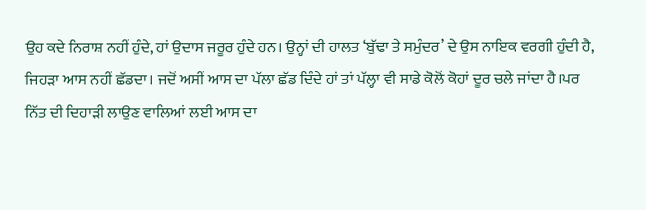ਉਹ ਕਦੇ ਨਿਰਾਸ਼ ਨਹੀਂ ਹੁੰਦੇ, ਹਾਂ ਉਦਾਸ ਜਰੂਰ ਹੁੰਦੇ ਹਨ। ਉਨ੍ਹਾਂ ਦੀ ਹਾਲਤ ‘ਬੁੱਢਾ ਤੇ ਸਮੁੰਦਰ’ ਦੇ ਉਸ ਨਾਇਕ ਵਰਗੀ ਹੁੰਦੀ ਹੈ, ਜਿਹੜਾ ਆਸ ਨਹੀਂ ਛੱਡਦਾ। ਜਦੋਂ ਅਸੀਂ ਆਸ ਦਾ ਪੱਲਾ ਛੱਡ ਦਿੰਦੇ ਹਾਂ ਤਾਂ ਪੱਲ੍ਹਾ ਵੀ ਸਾਡੇ ਕੋਲੋਂ ਕੋਹਾਂ ਦੂਰ ਚਲੇ ਜਾਂਦਾ ਹੈ।ਪਰ ਨਿੱਤ ਦੀ ਦਿਹਾੜੀ ਲਾਉਣ ਵਾਲਿਆਂ ਲਈ ਆਸ ਦਾ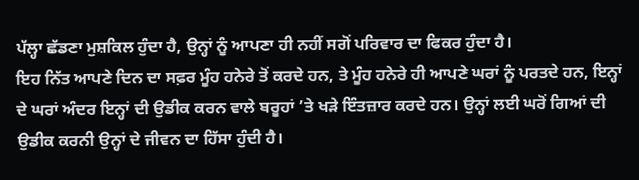ਪੱਲ੍ਹਾ ਛੱਡਣਾ ਮੁਸ਼ਕਿਲ ਹੁੰਦਾ ਹੈ, ਉਨ੍ਹਾਂ ਨੂੰ ਆਪਣਾ ਹੀ ਨਹੀਂ ਸਗੋਂ ਪਰਿਵਾਰ ਦਾ ਫਿਕਰ ਹੁੰਦਾ ਹੈ।
ਇਹ ਨਿੱਤ ਆਪਣੇ ਦਿਨ ਦਾ ਸਫ਼ਰ ਮੂੰਹ ਹਨੇਰੇ ਤੋਂ ਕਰਦੇ ਹਨ, ਤੇ ਮੂੰਹ ਹਨੇਰੇ ਹੀ ਆਪਣੇ ਘਰਾਂ ਨੂੰ ਪਰਤਦੇ ਹਨ, ਇਨ੍ਹਾਂ ਦੇ ਘਰਾਂ ਅੰਦਰ ਇਨ੍ਹਾਂ ਦੀ ਉਡੀਕ ਕਰਨ ਵਾਲੇ ਬਰੂਹਾਂ ’ਤੇ ਖੜੇ ਇੰਤਜ਼ਾਰ ਕਰਦੇ ਹਨ। ਉਨ੍ਹਾਂ ਲਈ ਘਰੋਂ ਗਿਆਂ ਦੀ ਉਡੀਕ ਕਰਨੀ ਉਨ੍ਹਾਂ ਦੇ ਜੀਵਨ ਦਾ ਹਿੱਸਾ ਹੁੰਦੀ ਹੈ।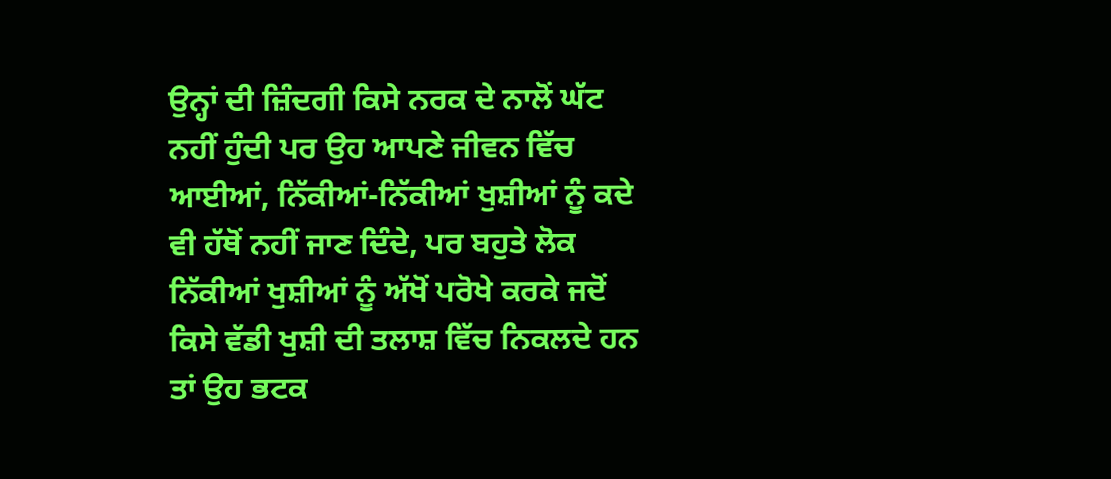ਉਨ੍ਹਾਂ ਦੀ ਜ਼ਿੰਦਗੀ ਕਿਸੇ ਨਰਕ ਦੇ ਨਾਲੋਂ ਘੱਟ ਨਹੀਂ ਹੁੰਦੀ ਪਰ ਉਹ ਆਪਣੇ ਜੀਵਨ ਵਿੱਚ ਆਈਆਂ, ਨਿੱਕੀਆਂ-ਨਿੱਕੀਆਂ ਖੁਸ਼ੀਆਂ ਨੂੰ ਕਦੇ ਵੀ ਹੱਥੋਂ ਨਹੀਂ ਜਾਣ ਦਿੰਦੇ, ਪਰ ਬਹੁਤੇ ਲੋਕ ਨਿੱਕੀਆਂ ਖੁਸ਼ੀਆਂ ਨੂੰ ਅੱਖੋਂ ਪਰੋਖੇ ਕਰਕੇ ਜਦੋਂ ਕਿਸੇ ਵੱਡੀ ਖੁਸ਼ੀ ਦੀ ਤਲਾਸ਼ ਵਿੱਚ ਨਿਕਲਦੇ ਹਨ ਤਾਂ ਉਹ ਭਟਕ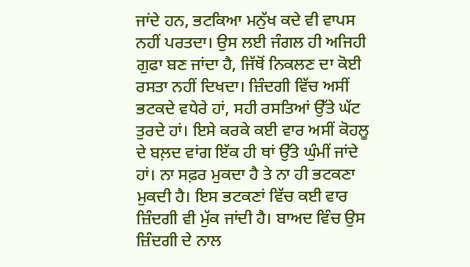ਜਾਂਦੇ ਹਨ, ਭਟਕਿਆ ਮਨੁੱਖ ਕਦੇ ਵੀ ਵਾਪਸ ਨਹੀਂ ਪਰਤਦਾ। ਉਸ ਲਈ ਜੰਗਲ ਹੀ ਅਜਿਹੀ ਗੁਫਾ ਬਣ ਜਾਂਦਾ ਹੈ, ਜਿੱਥੋਂ ਨਿਕਲਣ ਦਾ ਕੋਈ ਰਸਤਾ ਨਹੀਂ ਦਿਖਦਾ। ਜ਼ਿੰਦਗੀ ਵਿੱਚ ਅਸੀਂ ਭਟਕਦੇ ਵਧੇਰੇ ਹਾਂ, ਸਹੀ ਰਸਤਿਆਂ ਉੱਤੇ ਘੱਟ ਤੁਰਦੇ ਹਾਂ। ਇਸੇ ਕਰਕੇ ਕਈ ਵਾਰ ਅਸੀਂ ਕੋਹਲੂ ਦੇ ਬਲ਼ਦ ਵਾਂਗ ਇੱਕ ਹੀ ਥਾਂ ਉੱਤੇ ਘੁੰਮੀਂ ਜਾਂਦੇ ਹਾਂ। ਨਾ ਸਫ਼ਰ ਮੁਕਦਾ ਹੈ ਤੇ ਨਾ ਹੀ ਭਟਕਣਾ ਮੁਕਦੀ ਹੈ। ਇਸ ਭਟਕਣਾਂ ਵਿੱਚ ਕਈ ਵਾਰ ਜ਼ਿੰਦਗੀ ਵੀ ਮੁੱਕ ਜਾਂਦੀ ਹੈ। ਬਾਅਦ ਵਿੰਚ ਉਸ ਜ਼ਿੰਦਗੀ ਦੇ ਨਾਲ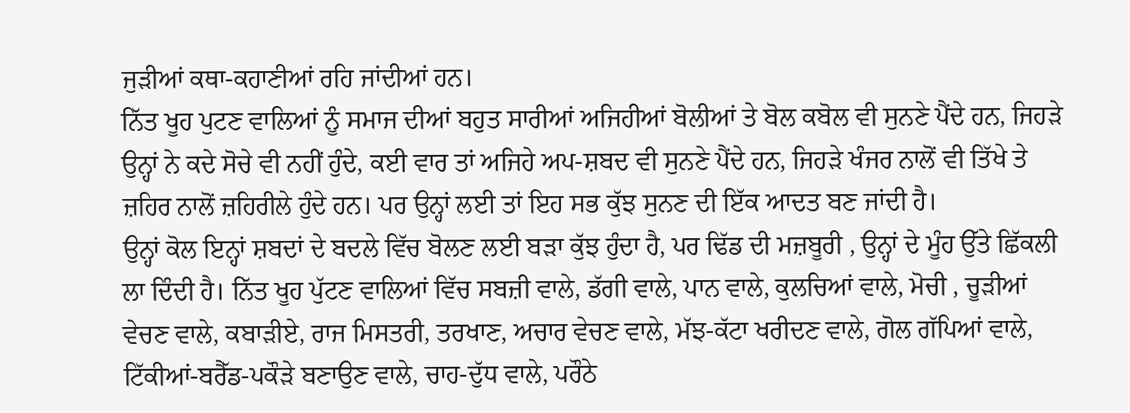ਜੁੜੀਆਂ ਕਥਾ-ਕਹਾਣੀਆਂ ਰਹਿ ਜਾਂਦੀਆਂ ਹਨ।
ਨਿੱਤ ਖੂਹ ਪੁਟਣ ਵਾਲਿਆਂ ਨੂੰ ਸਮਾਜ ਦੀਆਂ ਬਹੁਤ ਸਾਰੀਆਂ ਅਜਿਹੀਆਂ ਬੋਲੀਆਂ ਤੇ ਬੋਲ ਕਬੋਲ ਵੀ ਸੁਨਣੇ ਪੈਂਦੇ ਹਨ, ਜਿਹੜੇ ਉਨ੍ਹਾਂ ਨੇ ਕਦੇ ਸੋਚੇ ਵੀ ਨਹੀਂ ਹੁੰਦੇ, ਕਈ ਵਾਰ ਤਾਂ ਅਜਿਹੇ ਅਪ-ਸ਼ਬਦ ਵੀ ਸੁਨਣੇ ਪੈਂਦੇ ਹਨ, ਜਿਹੜੇ ਖੰਜਰ ਨਾਲੋਂ ਵੀ ਤਿੱਖੇ ਤੇ ਜ਼ਹਿਰ ਨਾਲੋਂ ਜ਼ਹਿਰੀਲੇ ਹੁੰਦੇ ਹਨ। ਪਰ ਉਨ੍ਹਾਂ ਲਈ ਤਾਂ ਇਹ ਸਭ ਕੁੱਝ ਸੁਨਣ ਦੀ ਇੱਕ ਆਦਤ ਬਣ ਜਾਂਦੀ ਹੈ।
ਉਨ੍ਹਾਂ ਕੋਲ ਇਨ੍ਹਾਂ ਸ਼ਬਦਾਂ ਦੇ ਬਦਲੇ ਵਿੱਚ ਬੋਲਣ ਲਈ ਬੜਾ ਕੁੱਝ ਹੁੰਦਾ ਹੈ, ਪਰ ਢਿੱਡ ਦੀ ਮਜ਼ਬੂਰੀ , ਉਨ੍ਹਾਂ ਦੇ ਮੂੰਹ ਉੱਤੇ ਛਿੱਕਲੀ ਲਾ ਦਿੰਦੀ ਹੈ। ਨਿੱਤ ਖੂਹ ਪੁੱਟਣ ਵਾਲਿਆਂ ਵਿੱਚ ਸਬਜ਼ੀ ਵਾਲੇ, ਡੱਗੀ ਵਾਲੇ, ਪਾਨ ਵਾਲੇ, ਕੁਲਚਿਆਂ ਵਾਲੇ, ਮੋਚੀ , ਚੂੜੀਆਂ ਵੇਚਣ ਵਾਲੇ, ਕਬਾੜੀਏ, ਰਾਜ ਮਿਸਤਰੀ, ਤਰਖਾਣ, ਅਚਾਰ ਵੇਚਣ ਵਾਲੇ, ਮੱਝ-ਕੱਟਾ ਖਰੀਦਣ ਵਾਲੇ, ਗੋਲ ਗੱਪਿਆਂ ਵਾਲੇ, ਟਿੱਕੀਆਂ-ਬਰੈੱਡ-ਪਕੌੜੇ ਬਣਾਉਣ ਵਾਲੇ, ਚਾਹ-ਦੁੱਧ ਵਾਲੇ, ਪਰੌਠੇ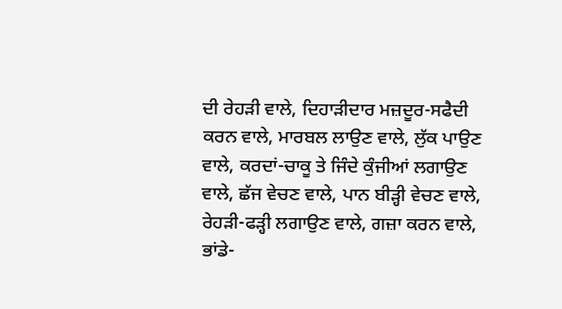ਦੀ ਰੇਹੜੀ ਵਾਲੇ, ਦਿਹਾੜੀਦਾਰ ਮਜ਼ਦੂਰ-ਸਫੈਦੀ ਕਰਨ ਵਾਲੇ, ਮਾਰਬਲ ਲਾਉਣ ਵਾਲੇ, ਲੁੱਕ ਪਾਉਣ ਵਾਲੇ, ਕਰਦਾਂ-ਚਾਕੂ ਤੇ ਜਿੰਦੇ ਕੁੰਜੀਆਂ ਲਗਾਉਣ ਵਾਲੇ, ਛੱਜ ਵੇਚਣ ਵਾਲੇ, ਪਾਨ ਬੀੜ੍ਹੀ ਵੇਚਣ ਵਾਲੇ, ਰੇਹੜੀ-ਫੜ੍ਹੀ ਲਗਾਉਣ ਵਾਲੇ, ਗਜ਼ਾ ਕਰਨ ਵਾਲੇ, ਭਾਂਡੇ-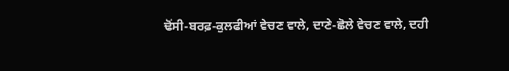ਢੋਂਸੀ-ਬਰਫ਼-ਕੁਲਫੀਆਂ ਵੇਚਣ ਵਾਲੇ, ਦਾਣੇ-ਛੋਲੇ ਵੇਚਣ ਵਾਲੇ, ਦਹੀ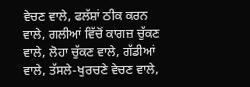ਵੇਚਣ ਵਾਲੇ, ਫਲੱਸ਼ਾਂ ਠੀਕ ਕਰਨ ਵਾਲੇ, ਗਲੀਆਂ ਵਿੱਚੋਂ ਕਾਗਜ਼ ਚੁੱਕਣ ਵਾਲੇ, ਲੋਹਾ ਚੁੱਕਣ ਵਾਲੇ, ਗੱਡੀਆਂ ਵਾਲੇ, ਤੱਸਲੇ-ਖੁਰਚਣੇ ਵੇਚਣ ਵਾਲੇ,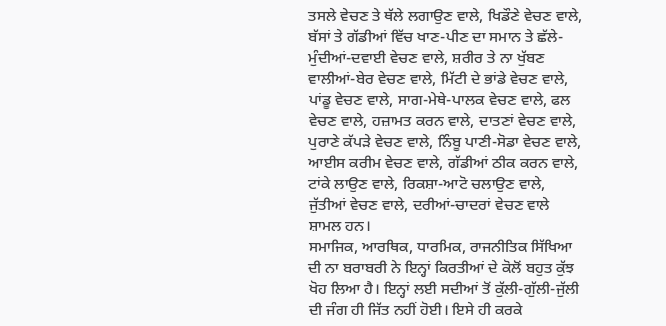ਤਸਲੇ ਵੇਚਣ ਤੇ ਥੱਲੇ ਲਗਾਉਣ ਵਾਲੇ, ਖਿਡੌਣੇ ਵੇਚਣ ਵਾਲੇ, ਬੱਸਾਂ ਤੇ ਗੱਡੀਆਂ ਵਿੱਚ ਖਾਣ-ਪੀਣ ਦਾ ਸਮਾਨ ਤੇ ਛੱਲੇ-ਮੁੰਦੀਆਂ-ਦਵਾਈ ਵੇਚਣ ਵਾਲੇ, ਸ਼ਰੀਰ ਤੇ ਨਾ ਖੁੱਬਣ ਵਾਲੀਆਂ-ਬੇਰ ਵੇਚਣ ਵਾਲੇ, ਮਿੱਟੀ ਦੇ ਭਾਂਡੇ ਵੇਚਣ ਵਾਲੇ, ਪਾਂਡੂ ਵੇਚਣ ਵਾਲੇ, ਸਾਗ-ਮੇਥੇ-ਪਾਲਕ ਵੇਚਣ ਵਾਲੇ, ਫਲ ਵੇਚਣ ਵਾਲੇ, ਹਜ਼ਾਮਤ ਕਰਨ ਵਾਲੇ, ਦਾਤਣਾਂ ਵੇਚਣ ਵਾਲੇ, ਪੁਰਾਣੇ ਕੱਪੜੇ ਵੇਚਣ ਵਾਲੇ, ਨਿੰਬੂ ਪਾਣੀ-ਸੋਡਾ ਵੇਚਣ ਵਾਲੇ, ਆਈਸ ਕਰੀਮ ਵੇਚਣ ਵਾਲੇ, ਗੱਡੀਆਂ ਠੀਕ ਕਰਨ ਵਾਲੇ, ਟਾਂਕੇ ਲਾਉਣ ਵਾਲੇ, ਰਿਕਸ਼ਾ-ਆਟੋ ਚਲਾਉਣ ਵਾਲੇ, ਜੁੱਤੀਆਂ ਵੇਚਣ ਵਾਲੇ, ਦਰੀਆਂ-ਚਾਦਰਾਂ ਵੇਚਣ ਵਾਲੇ ਸ਼ਾਮਲ ਹਨ।
ਸਮਾਜਿਕ, ਆਰਥਿਕ, ਧਾਰਮਿਕ, ਰਾਜਨੀਤਿਕ ਸਿੱਖਿਆ ਦੀ ਨਾ ਬਰਾਬਰੀ ਨੇ ਇਨ੍ਹਾਂ ਕਿਰਤੀਆਂ ਦੇ ਕੋਲੋਂ ਬਹੁਤ ਕੁੱਝ ਖੋਹ ਲਿਆ ਹੈ। ਇਨ੍ਹਾਂ ਲਈ ਸਦੀਆਂ ਤੋਂ ਕੁੱਲੀ-ਗੁੱਲੀ-ਜੁੱਲੀ ਦੀ ਜੰਗ ਹੀ ਜਿੱਤ ਨਹੀਂ ਹੋਈ। ਇਸੇ ਹੀ ਕਰਕੇ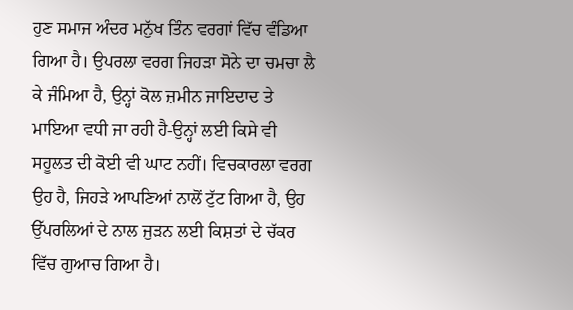ਹੁਣ ਸਮਾਜ ਅੰਦਰ ਮਨੁੱਖ ਤਿੰਨ ਵਰਗਾਂ ਵਿੱਚ ਵੰਡਿਆ ਗਿਆ ਹੈ। ਉਪਰਲਾ ਵਰਗ ਜਿਹੜਾ ਸੋਨੇ ਦਾ ਚਮਚਾ ਲੈ ਕੇ ਜੰਮਿਆ ਹੈ, ਉਨ੍ਹਾਂ ਕੋਲ ਜ਼ਮੀਨ ਜਾਇਦਾਦ ਤੇ ਮਾਇਆ ਵਧੀ ਜਾ ਰਹੀ ਹੈ-ਉਨ੍ਹਾਂ ਲਈ ਕਿਸੇ ਵੀ ਸਹੂਲਤ ਦੀ ਕੋਈ ਵੀ ਘਾਟ ਨਹੀਂ। ਵਿਚਕਾਰਲਾ ਵਰਗ ਉਹ ਹੈ, ਜਿਹੜੇ ਆਪਣਿਆਂ ਨਾਲੋਂ ਟੁੱਟ ਗਿਆ ਹੈ, ਉਹ ਉੱਪਰਲਿਆਂ ਦੇ ਨਾਲ ਜੁੜਨ ਲਈ ਕਿਸ਼ਤਾਂ ਦੇ ਚੱਕਰ ਵਿੱਚ ਗੁਆਚ ਗਿਆ ਹੈ।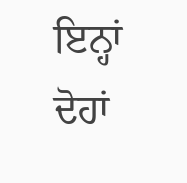ਇਨ੍ਹਾਂ ਦੋਹਾਂ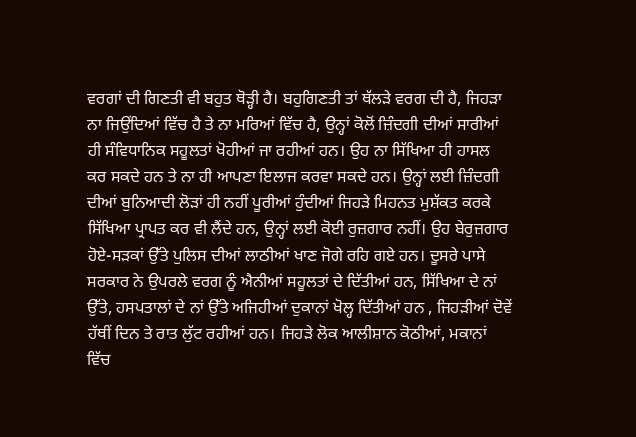ਵਰਗਾਂ ਦੀ ਗਿਣਤੀ ਵੀ ਬਹੁਤ ਥੋੜ੍ਹੀ ਹੈ। ਬਹੁਗਿਣਤੀ ਤਾਂ ਥੱਲੜੇ ਵਰਗ ਦੀ ਹੈ, ਜਿਹੜਾ ਨਾ ਜਿਉਂਦਿਆਂ ਵਿੱਚ ਹੈ ਤੇ ਨਾ ਮਰਿਆਂ ਵਿੱਚ ਹੈ, ਉਨ੍ਹਾਂ ਕੋਲੋਂ ਜ਼ਿੰਦਗੀ ਦੀਆਂ ਸਾਰੀਆਂ ਹੀ ਸੰਵਿਧਾਨਿਕ ਸਹੂਲਤਾਂ ਖੋਹੀਆਂ ਜਾ ਰਹੀਆਂ ਹਨ। ਉਹ ਨਾ ਸਿੱਖਿਆ ਹੀ ਹਾਸਲ ਕਰ ਸਕਦੇ ਹਨ ਤੇ ਨਾ ਹੀ ਆਪਣਾ ਇਲਾਜ ਕਰਵਾ ਸਕਦੇ ਹਨ। ਉਨ੍ਹਾਂ ਲਈ ਜ਼ਿੰਦਗੀ ਦੀਆਂ ਬੁਨਿਆਦੀ ਲੋੜਾਂ ਹੀ ਨਹੀਂ ਪੂਰੀਆਂ ਹੁੰਦੀਆਂ ਜਿਹੜੇ ਮਿਹਨਤ ਮੁਸ਼ੱਕਤ ਕਰਕੇ ਸਿੱਖਿਆ ਪ੍ਰਾਪਤ ਕਰ ਵੀ ਲੈਂਦੇ ਹਨ, ਉਨ੍ਹਾਂ ਲਈ ਕੋਈ ਰੁਜ਼ਗਾਰ ਨਹੀਂ। ਉਹ ਬੇਰੁਜ਼ਗਾਰ ਹੋਏ-ਸੜਕਾਂ ਉੱਤੇ ਪੁਲਿਸ ਦੀਆਂ ਲਾਠੀਆਂ ਖਾਣ ਜੋਗੇ ਰਹਿ ਗਏ ਹਨ। ਦੂਸਰੇ ਪਾਸੇ ਸਰਕਾਰ ਨੇ ਉਪਰਲੇ ਵਰਗ ਨੂੰ ਐਨੀਆਂ ਸਹੂਲਤਾਂ ਦੇ ਦਿੱਤੀਆਂ ਹਨ, ਸਿੱਖਿਆ ਦੇ ਨਾਂ ਉੱਤੇ, ਹਸਪਤਾਲਾਂ ਦੇ ਨਾਂ ਉੱਤੇ ਅਜਿਹੀਆਂ ਦੁਕਾਨਾਂ ਖੋਲ੍ਹ ਦਿੱਤੀਆਂ ਹਨ , ਜਿਹੜੀਆਂ ਦੋਵੇਂ ਹੱਥੀਂ ਦਿਨ ਤੇ ਰਾਤ ਲੁੱਟ ਰਹੀਆਂ ਹਨ। ਜਿਹੜੇ ਲੋਕ ਆਲੀਸ਼ਾਨ ਕੋਠੀਆਂ, ਮਕਾਨਾਂ ਵਿੱਚ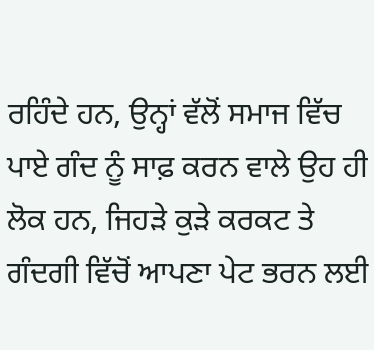ਰਹਿੰਦੇ ਹਨ, ਉਨ੍ਹਾਂ ਵੱਲੋਂ ਸਮਾਜ ਵਿੱਚ ਪਾਏ ਗੰਦ ਨੂੰ ਸਾਫ਼ ਕਰਨ ਵਾਲੇ ਉਹ ਹੀ ਲੋਕ ਹਨ, ਜਿਹੜੇ ਕੁੜੇ ਕਰਕਟ ਤੇ ਗੰਦਗੀ ਵਿੱਚੋਂ ਆਪਣਾ ਪੇਟ ਭਰਨ ਲਈ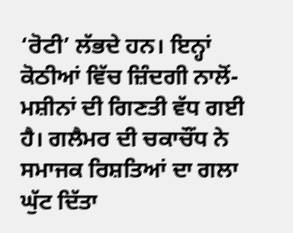‘ਰੋਟੀ’ ਲੱਭਦੇ ਹਨ। ਇਨ੍ਹਾਂ ਕੋਠੀਆਂ ਵਿੱਚ ਜ਼ਿੰਦਗੀ ਨਾਲੋਂ-ਮਸ਼ੀਨਾਂ ਦੀ ਗਿਣਤੀ ਵੱਧ ਗਈ ਹੈ। ਗਲੈਮਰ ਦੀ ਚਕਾਚੌਂਧ ਨੇ ਸਮਾਜਕ ਰਿਸ਼ਤਿਆਂ ਦਾ ਗਲਾ ਘੁੱਟ ਦਿੱਤਾ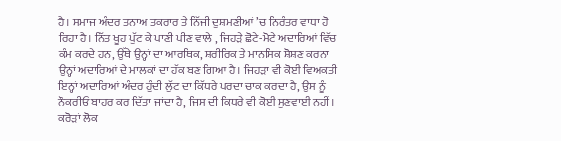ਹੈ। ਸਮਾਜ ਅੰਦਰ ਤਨਾਅ ਤਕਰਾਰ ਤੇ ਨਿੱਜੀ ਦੁਸ਼ਮਣੀਆਂ ’ਚ ਨਿਰੰਤਰ ਵਾਧਾ ਹੋ ਰਿਹਾ ਹੈ। ਨਿੱਤ ਖੂਹ ਪੁੱਟ ਕੇ ਪਾਣੀ ਪੀਣ ਵਾਲੇ , ਜਿਹੜੇ ਛੋਟੇ-ਮੋਟੇ ਅਦਾਰਿਆਂ ਵਿੱਚ ਕੰਮ ਕਰਦੇ ਹਨ, ਉੱਥੇ ਉਨ੍ਹਾਂ ਦਾ ਆਰਥਿਕ, ਸ਼ਰੀਰਿਕ ਤੇ ਮਾਨਸਿਕ ਸ਼ੋਸ਼ਣ ਕਰਨਾ ਉਨ੍ਹਾਂ ਅਦਾਰਿਆਂ ਦੇ ਮਾਲਕਾਂ ਦਾ ਹੱਕ ਬਣ ਗਿਆ ਹੈ। ਜਿਹੜਾ ਵੀ ਕੋਈ ਵਿਅਕਤੀ ਇਨ੍ਹਾਂ ਅਦਾਰਿਆਂ ਅੰਦਰ ਹੁੰਦੀ ਲੁੱਟ ਦਾ ਕਿੱਧਰੇ ਪਰਦਾ ਚਾਕ ਕਰਦਾ ਹੈ, ਉਸ ਨੂੰ ਨੌਕਰੀਓਂ ਬਾਹਰ ਕਰ ਦਿੱਤਾ ਜਾਂਦਾ ਹੈ, ਜਿਸ ਦੀ ਕਿਧਰੇ ਵੀ ਕੋਈ ਸੁਣਵਾਈ ਨਹੀਂ। ਕਰੋੜਾਂ ਲੋਕ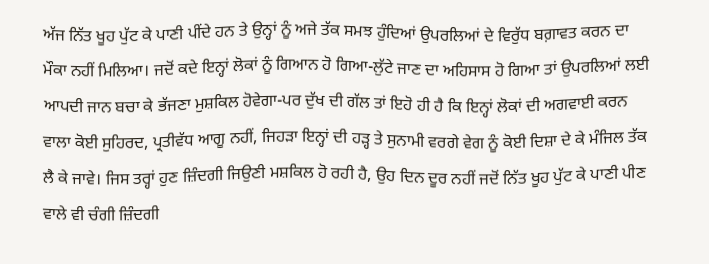ਅੱਜ ਨਿੱਤ ਖੂਹ ਪੁੱਟ ਕੇ ਪਾਣੀ ਪੀਂਦੇ ਹਨ ਤੇ ਉਨ੍ਹਾਂ ਨੂੰ ਅਜੇ ਤੱਕ ਸਮਝ ਹੁੰਦਿਆਂ ਉਪਰਲਿਆਂ ਦੇ ਵਿਰੁੱਧ ਬਗ਼ਾਵਤ ਕਰਨ ਦਾ ਮੌਕਾ ਨਹੀਂ ਮਿਲਿਆ। ਜਦੋਂ ਕਦੇ ਇਨ੍ਹਾਂ ਲੋਕਾਂ ਨੂੰ ਗਿਆਨ ਹੋ ਗਿਆ-ਲੁੱਟੇ ਜਾਣ ਦਾ ਅਹਿਸਾਸ ਹੋ ਗਿਆ ਤਾਂ ਉਪਰਲਿਆਂ ਲਈ ਆਪਦੀ ਜਾਨ ਬਚਾ ਕੇ ਭੱਜਣਾ ਮੁਸ਼ਕਿਲ ਹੋਵੇਗਾ-ਪਰ ਦੁੱਖ ਦੀ ਗੱਲ ਤਾਂ ਇਹੋ ਹੀ ਹੈ ਕਿ ਇਨ੍ਹਾਂ ਲੋਕਾਂ ਦੀ ਅਗਵਾਈ ਕਰਨ ਵਾਲਾ ਕੋਈ ਸੁਹਿਰਦ, ਪ੍ਰਤੀਵੱਧ ਆਗੂ ਨਹੀਂ, ਜਿਹੜਾ ਇਨ੍ਹਾਂ ਦੀ ਹੜ੍ਹ ਤੇ ਸੁਨਾਮੀ ਵਰਗੇ ਵੇਗ ਨੂੰ ਕੋਈ ਦਿਸ਼ਾ ਦੇ ਕੇ ਮੰਜਿਲ ਤੱਕ ਲੈ ਕੇ ਜਾਵੇ। ਜਿਸ ਤਰ੍ਹਾਂ ਹੁਣ ਜ਼ਿੰਦਗੀ ਜਿਉਣੀ ਮਸ਼ਕਿਲ ਹੋ ਰਹੀ ਹੈ, ਉਹ ਦਿਨ ਦੂਰ ਨਹੀਂ ਜਦੋਂ ਨਿੱਤ ਖੂਹ ਪੁੱਟ ਕੇ ਪਾਣੀ ਪੀਣ ਵਾਲੇ ਵੀ ਚੰਗੀ ਜ਼ਿੰਦਗੀ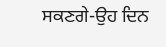ਸਕਣਗੇ-ਉਹ ਦਿਨ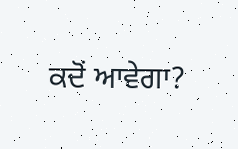ਕਦੋਂ ਆਵੇਗਾ?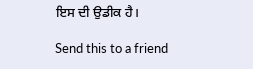ਇਸ ਦੀ ਉਡੀਕ ਹੈ।

Send this to a friend